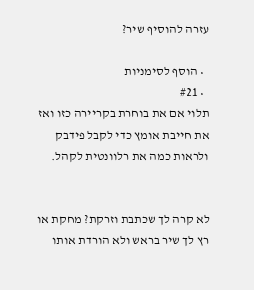עזרה להוסיף שיר?

  • הוסף לסימניות
  • #21
תלוי אם את בוחרת בקריירה כזו ואז את חייבת אומץ כדי לקבל פידבק ולראות כמה את רלוונטית לקהל.


לא קרה לך שכתבת וזרקת? מחקת או רץ לך שיר בראש ולא הורדת אותו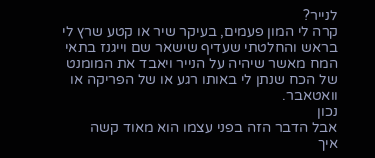לנייר?
קרה לי המון פעמים, בעיקר שיר או קטע שרץ לי בראש והחלטתי שעדיף שישאר שם וייגנז בתאי המח מאשר שיהיה על הנייר ויאבד את המומנט של הכח שנתן לי באותו רגע או של הפריקה או וואטאבר.
נכון
אבל הדבר הזה בפני עצמו הוא מאוד קשה
איך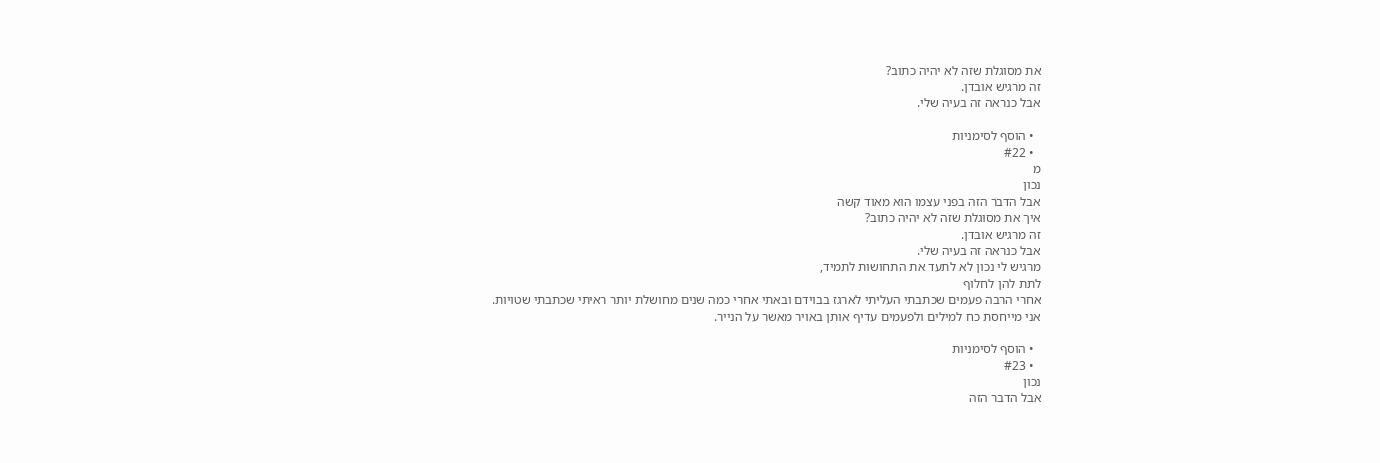את מסוגלת שזה לא יהיה כתוב?
זה מרגיש אובדן.
אבל כנראה זה בעיה שלי.

  • הוסף לסימניות
  • #22
מ
נכון
אבל הדבר הזה בפני עצמו הוא מאוד קשה
איך את מסוגלת שזה לא יהיה כתוב?
זה מרגיש אובדן.
אבל כנראה זה בעיה שלי.
מרגיש לי נכון לא לתעד את התחושות לתמיד,
לתת להן לחלוף
אחרי הרבה פעמים שכתבתי העליתי לארגז בבוידם ובאתי אחרי כמה שנים מחושלת יותר ראיתי שכתבתי שטויות.
אני מייחסת כח למילים ולפעמים עדיף אותן באויר מאשר על הנייר.

  • הוסף לסימניות
  • #23
נכון
אבל הדבר הזה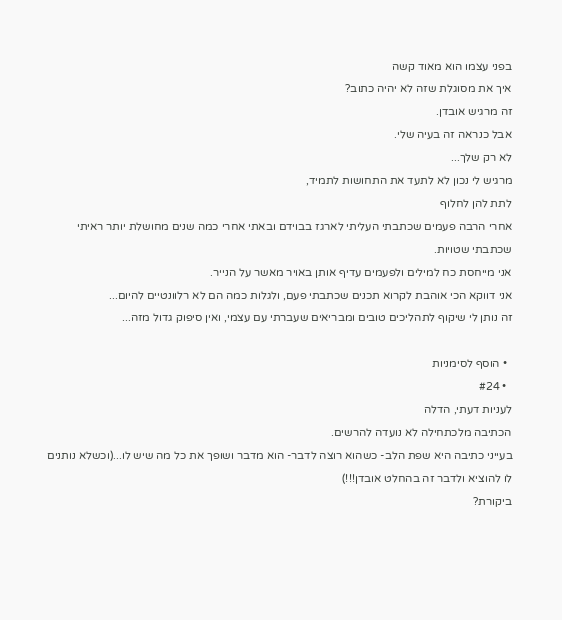בפני עצמו הוא מאוד קשה
איך את מסוגלת שזה לא יהיה כתוב?
זה מרגיש אובדן.
אבל כנראה זה בעיה שלי.
לא רק שלך...
מרגיש לי נכון לא לתעד את התחושות לתמיד,
לתת להן לחלוף
אחרי הרבה פעמים שכתבתי העליתי לארגז בבוידם ובאתי אחרי כמה שנים מחושלת יותר ראיתי שכתבתי שטויות.
אני מייחסת כח למילים ולפעמים עדיף אותן באויר מאשר על הנייר.
אני דווקא הכי אוהבת לקרוא תכנים שכתבתי פעם, ולגלות כמה הם לא רלוונטיים להיום...
זה נותן לי שיקוף לתהליכים טובים ומבריאים שעברתי עם עצמי, ואין סיפוק גדול מזה...

  • הוסף לסימניות
  • #24
לעניות דעתי, הדלה
הכתיבה מלכתחילה לא נועדה להרשים.
בעייני כתיבה היא שפת הלב- כשהוא רוצה לדבר- הוא מדבר ושופך את כל מה שיש לו...(וכשלא נותנים לו להוציא ולדבר זה בהחלט אובדן!!!)
ביקורת?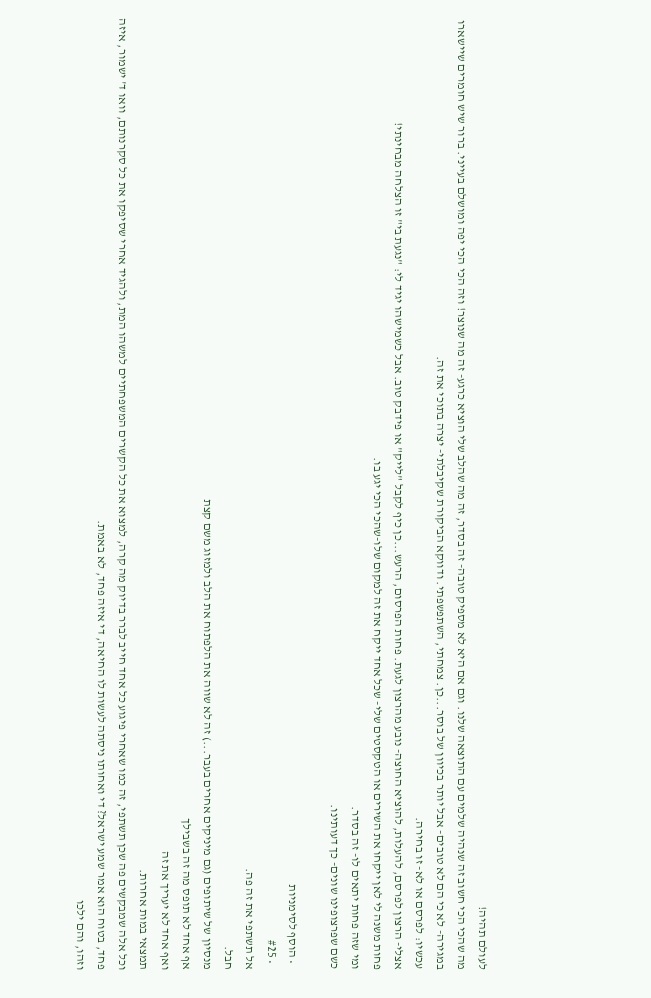לעולם תהיה!
מה שהכי הכי חשוב זה שנהיה שלמים עם התוצאה שלנו. וגם אם היא לא מספיק טובה- זה בסדר, זה מה שהלב שלי הוציא כרגע- זה מה שנוצר! וזה הכי הכי יפה ומושלם בעייני. ברור שיש חומרים שיישארו במגירה- לא כי הם לא טובים- אבל יותר בכיוון של בוסר...כן. צמחתי, השתפשפתי. ודווקא הביקורת שקיבלתי- יצרה בתוכי את זה.
עכשיו: לפרסם או לא- זו בחירה.
אצלי- הרצון לפרסם, להעלות, להוציא החוצה- נובע מהרצון לגעת. פחות הפרסום, הרעש...כן כיף לקבל "לייק" או פידבק טוב. אבל כשמישהו יגיד לי: "נגעת בי" זו הצלחה מבחינתי!
פחות משנה לי לאן ייקחו את השירים או הטקסטים שלי- שכל אחד ייקח את זה למקום שלו-שהכי הכי יגע בו.
ומי שזה פחות יתאים לו- זה בסדר.
כשם שפרצופינו שונים- כך דעותינו.

  • הוסף לסימניות
  • #25
אל תשתפי את זה פה.
חבל.
מנסיון של שיתופים (גם מיניקים אחרים בעבר...) זה לא שווה את הלפתוח את הלב ולמזוג משם קצת
אף אחד לא תופס מה זה בשבילך
ואף אחד לא יעריך את זה
תמצאי במות אחרות.
וכל אלה שמבקשים פה שכן תשתפי, זה כמו שאחרי פיגוע כל אחד חייב לברר בדיוק מה קרה, למצוא את כל הקשרים המשפחתיים למשהו המת, ולהגיד אחרי שסיפקו את כל סקרנותם, וואו ד' ישמור, איזה פחד, בטוח הוא אמר שמע ישראל? די ואחותו ניסתה לעשות לו החיאה, די איזה פחד, לא באמת.
וזהו, והם ילכו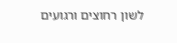לשון רחוצים ורגועים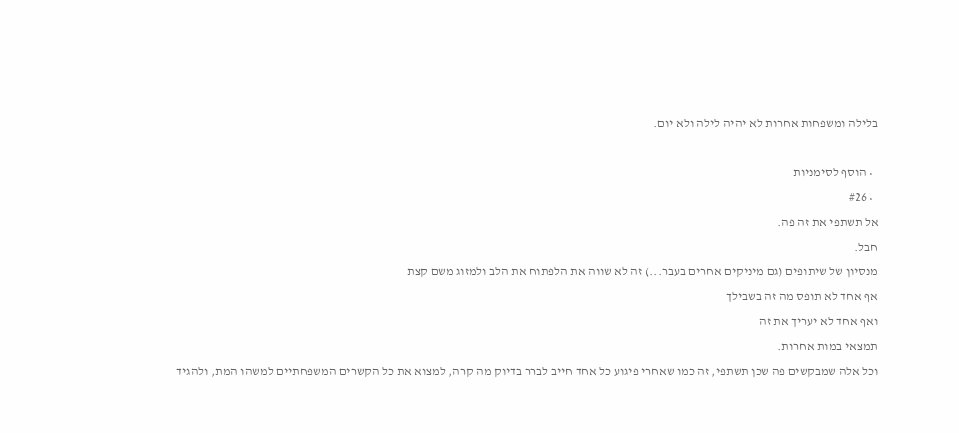בלילה ומשפחות אחרות לא יהיה לילה ולא יום.

  • הוסף לסימניות
  • #26
אל תשתפי את זה פה.
חבל.
מנסיון של שיתופים (גם מיניקים אחרים בעבר...) זה לא שווה את הלפתוח את הלב ולמזוג משם קצת
אף אחד לא תופס מה זה בשבילך
ואף אחד לא יעריך את זה
תמצאי במות אחרות.
וכל אלה שמבקשים פה שכן תשתפי, זה כמו שאחרי פיגוע כל אחד חייב לברר בדיוק מה קרה, למצוא את כל הקשרים המשפחתיים למשהו המת, ולהגיד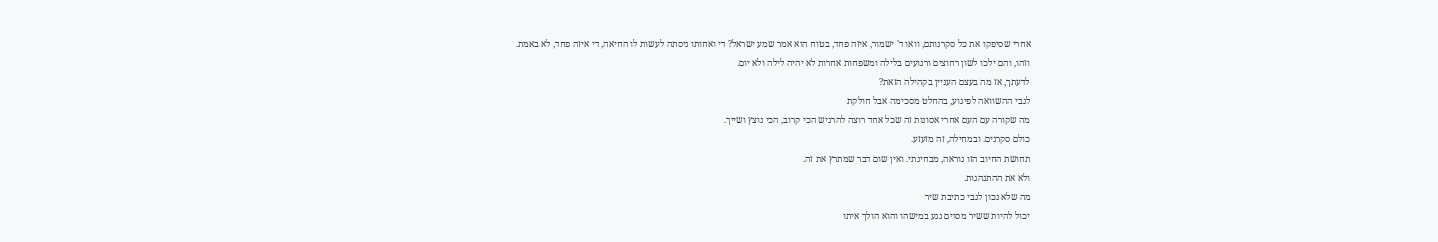אחרי שסיפקו את כל סקרנותם, וואו ד' ישמור, איזה פחד, בטוח הוא אמר שמע ישראל? די ואחותו ניסתה לעשות לו החיאה, די איזה פחד, לא באמת.
וזהו, והם ילכו לשון רחוצים ורגועים בלילה ומשפחות אחרות לא יהיה לילה ולא יום.
לדעתך, אז מה בעצם העניין בקהילה הזאת?
לגבי ההשוואה לפיגוע, בהחלט מסכימה אבל חולקת
מה שקורה עם העם אחרי אסונות זה שכל אחד רוצה להרגיש הכי קרוב, הכי נוצץ ושייך.
כולם סקרנים. ובמחילה, זה מזעזע.
תחושת החיוב הזו נוראה, מבחינתי. ואין שום דבר שמתרץ את זה.
ולא את ההתנהגות.
מה שלא נכון לגבי כתיבת שיר
יכול להיות ששיר מסוים נגע במישהו והוא הולך איתו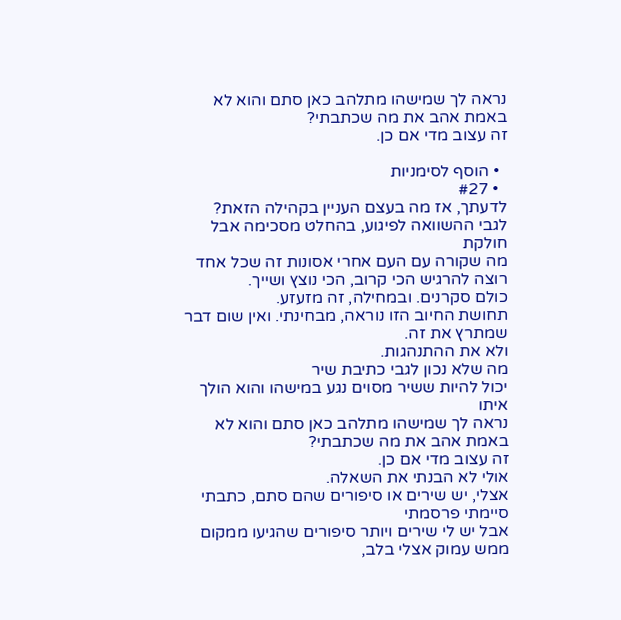נראה לך שמישהו מתלהב כאן סתם והוא לא באמת אהב את מה שכתבתי?
זה עצוב מדי אם כן.

  • הוסף לסימניות
  • #27
לדעתך, אז מה בעצם העניין בקהילה הזאת?
לגבי ההשוואה לפיגוע, בהחלט מסכימה אבל חולקת
מה שקורה עם העם אחרי אסונות זה שכל אחד רוצה להרגיש הכי קרוב, הכי נוצץ ושייך.
כולם סקרנים. ובמחילה, זה מזעזע.
תחושת החיוב הזו נוראה, מבחינתי. ואין שום דבר שמתרץ את זה.
ולא את ההתנהגות.
מה שלא נכון לגבי כתיבת שיר
יכול להיות ששיר מסוים נגע במישהו והוא הולך איתו
נראה לך שמישהו מתלהב כאן סתם והוא לא באמת אהב את מה שכתבתי?
זה עצוב מדי אם כן.
אולי לא הבנתי את השאלה.
אצלי, יש שירים או סיפורים שהם סתם, כתבתי סיימתי פרסמתי
אבל יש לי שירים ויותר סיפורים שהגיעו ממקום ממש עמוק אצלי בלב,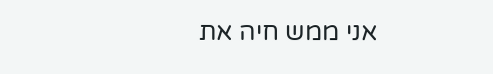אני ממש חיה את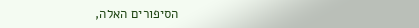הסיפורים האלה,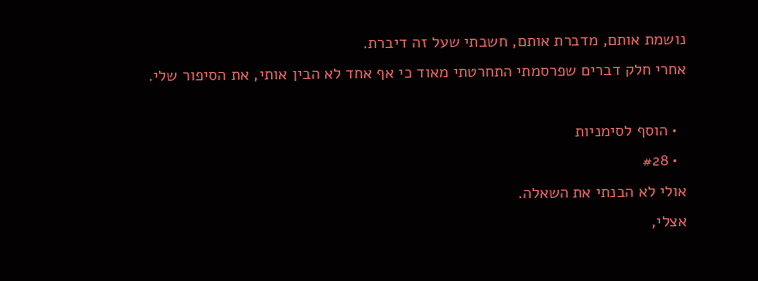נושמת אותם, מדברת אותם, חשבתי שעל זה דיברת.
אחרי חלק דברים שפרסמתי התחרטתי מאוד כי אף אחד לא הבין אותי, את הסיפור שלי.

  • הוסף לסימניות
  • #28
אולי לא הבנתי את השאלה.
אצלי,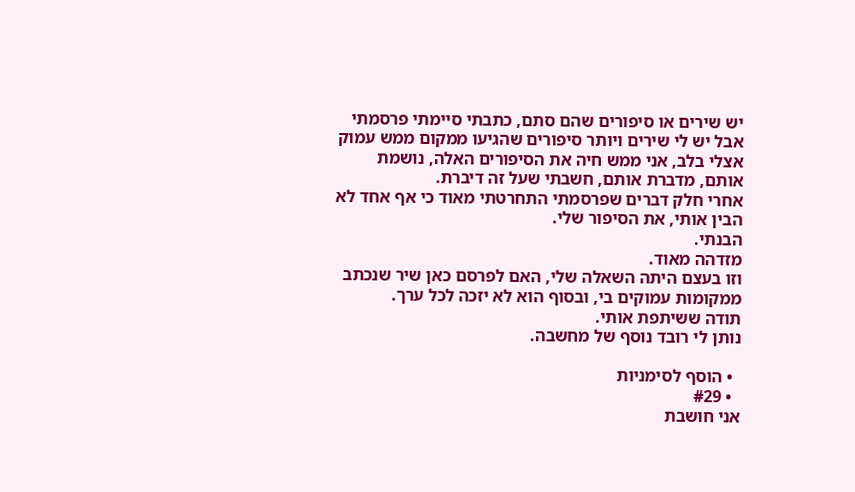יש שירים או סיפורים שהם סתם, כתבתי סיימתי פרסמתי
אבל יש לי שירים ויותר סיפורים שהגיעו ממקום ממש עמוק אצלי בלב, אני ממש חיה את הסיפורים האלה, נושמת אותם, מדברת אותם, חשבתי שעל זה דיברת.
אחרי חלק דברים שפרסמתי התחרטתי מאוד כי אף אחד לא הבין אותי, את הסיפור שלי.
הבנתי.
מזדהה מאוד.
וזו בעצם היתה השאלה שלי, האם לפרסם כאן שיר שנכתב ממקומות עמוקים בי, ובסוף הוא לא יזכה לכל ערך.
תודה ששיתפת אותי.
נותן לי רובד נוסף של מחשבה.

  • הוסף לסימניות
  • #29
אני חושבת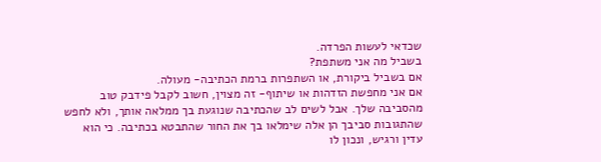שכדאי לעשות הפרדה.
בשביל מה אני משתפת?
אם בשביל ביקורת, או השתפרות ברמת הכתיבה- מעולה.
אם אני מחפשת הזדהות או שיתוף- זה מצוין, חשוב לקבל פידבק טוב מהסביבה שלך. אבל לשים לב שהכתיבה שנוגעת בך ממלאה אותך, ולא לחפש שהתגובות סביבך הן אלה שימלאו בך את החור שהתבטא בכתיבה. כי הוא עדין ורגיש, ונכון לו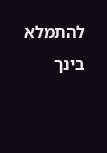להתמלא בינך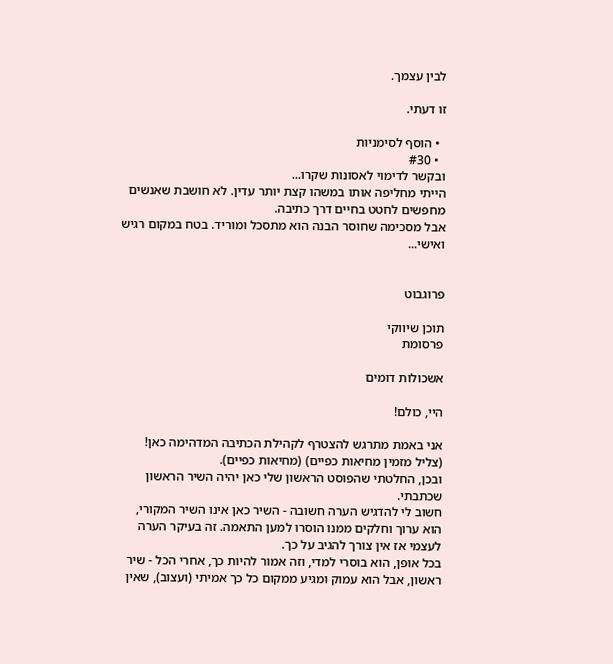לבין עצמך.

זו דעתי.

  • הוסף לסימניות
  • #30
ובקשר לדימוי לאסונות שקרו...
הייתי מחליפה אותו במשהו קצת יותר עדין. לא חושבת שאנשים מחפשים לחטט בחיים דרך כתיבה.
אבל מסכימה שחוסר הבנה הוא מתסכל ומוריד. בטח במקום רגיש ואישי...


פרוגבוט

תוכן שיווקי
פרסומת

אשכולות דומים

היי, כולם!

אני באמת מתרגש להצטרף לקהילת הכתיבה המדהימה כאן! (צליל מזמין מחיאות כפיים) (מחיאות כפיים).
ובכן, החלטתי שהפוסט הראשון שלי כאן יהיה השיר הראשון שכתבתי.
חשוב לי להדגיש הערה חשובה - השיר כאן אינו השיר המקורי, הוא ערוך וחלקים ממנו הוסרו למען התאמה. זה בעיקר הערה לעצמי אז אין צורך להגיב על כך.
בכל אופן, הוא בוסרי למדי, וזה אמור להיות כך, אחרי הכל - שיר ראשון, אבל הוא עמוק ומגיע ממקום כל כך אמיתי (ועצוב), שאין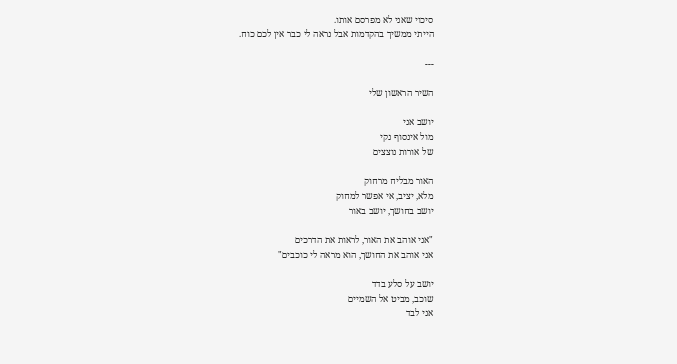סיכוי שאני לא מפרסם אותו.
הייתי ממשיך בהקדמות אבל נראה לי כבר אין לכם כוח.

---

השיר הראשון שלי

יושב אני
מול אינסוף נקי
של אורות נוצצים

האור מבליח מרחוק
מלא, יציב, אי אפשר למחוק
יושב בחושך, יושב באור

"אני אוהב את האור, לראות את הדרכים
אני אוהב את החושך, הוא מראה לי כוכבים"

יושב על סלע בדד
שוכב, מביט אל השמיים
אני לבד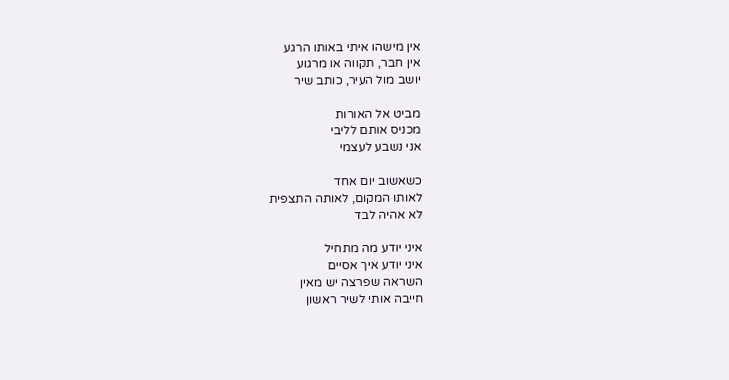אין מישהו איתי באותו הרגע
אין חבר, תקווה או מרגוע
יושב מול העיר, כותב שיר

מביט אל האורות
מכניס אותם לליבי
אני נשבע לעצמי

כשאשוב יום אחד
לאותו המקום, לאותה התצפית
לא אהיה לבד

איני יודע מה מתחיל
איני יודע איך אסיים
השראה שפרצה יש מאין
חייבה אותי לשיר ראשון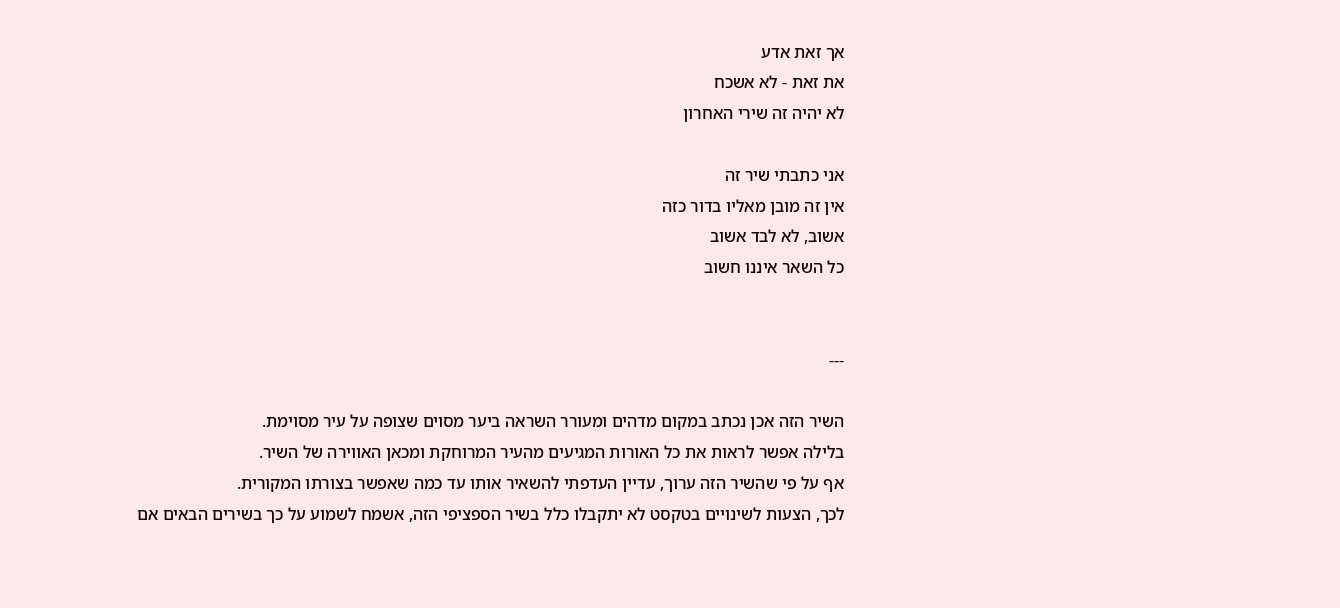אך זאת אדע
את זאת - לא אשכח
לא יהיה זה שירי האחרון

אני כתבתי שיר זה
אין זה מובן מאליו בדור כזה
אשוב, לא לבד אשוב
כל השאר איננו חשוב


---

השיר הזה אכן נכתב במקום מדהים ומעורר השראה ביער מסוים שצופה על עיר מסוימת.
בלילה אפשר לראות את כל האורות המגיעים מהעיר המרוחקת ומכאן האווירה של השיר.
אף על פי שהשיר הזה ערוך, עדיין העדפתי להשאיר אותו עד כמה שאפשר בצורתו המקורית.
לכך, הצעות לשינויים בטקסט לא יתקבלו כלל בשיר הספציפי הזה, אשמח לשמוע על כך בשירים הבאים אם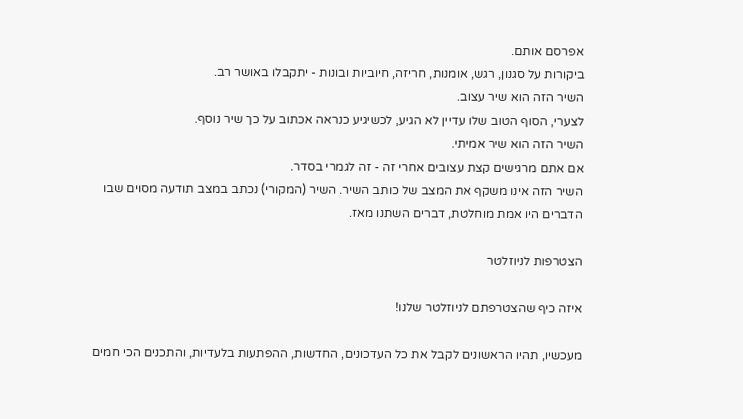אפרסם אותם.
ביקורות על סגנון, רגש, אומנות, חריזה, חיוביות ובונות - יתקבלו באושר רב.
השיר הזה הוא שיר עצוב.
לצערי, הסוף הטוב שלו עדיין לא הגיע, לכשיגיע כנראה אכתוב על כך שיר נוסף.
השיר הזה הוא שיר אמיתי.
אם אתם מרגישים קצת עצובים אחרי זה - זה לגמרי בסדר.
השיר הזה אינו משקף את המצב של כותב השיר. השיר (המקורי) נכתב במצב תודעה מסוים שבו הדברים היו אמת מוחלטת, דברים השתנו מאז.

הצטרפות לניוזלטר

איזה כיף שהצטרפתם לניוזלטר שלנו!

מעכשיו, תהיו הראשונים לקבל את כל העדכונים, החדשות, ההפתעות בלעדיות, והתכנים הכי חמים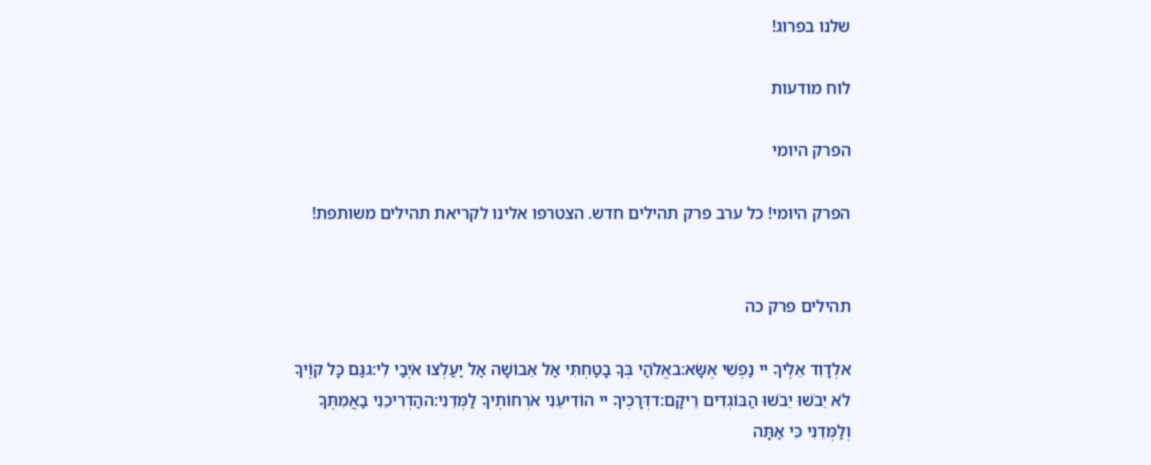שלנו בפרוג!

לוח מודעות

הפרק היומי

הפרק היומי! כל ערב פרק תהילים חדש. הצטרפו אלינו לקריאת תהילים משותפת!


תהילים פרק כה

אלְדָוִד אֵלֶיךָ יי נַפְשִׁי אֶשָּׂא:באֱלֹהַי בְּךָ בָטַחְתִּי אַל אֵבוֹשָׁה אַל יַעַלְצוּ אֹיְבַי לִי:גגַּם כָּל קוֶֹיךָ לֹא יֵבֹשׁוּ יֵבֹשׁוּ הַבּוֹגְדִים רֵיקָם:דדְּרָכֶיךָ יי הוֹדִיעֵנִי אֹרְחוֹתֶיךָ לַמְּדֵנִי:ההַדְרִיכֵנִי בַאֲמִתֶּךָ וְלַמְּדֵנִי כִּי אַתָּה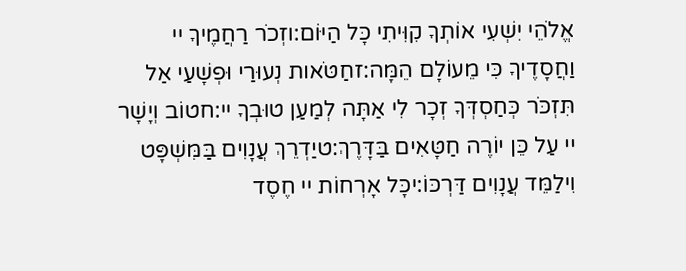אֱלֹהֵי יִשְׁעִי אוֹתְךָ קִוִּיתִי כָּל הַיּוֹם:וזְכֹר רַחֲמֶיךָ יי וַחֲסָדֶיךָ כִּי מֵעוֹלָם הֵמָּה:זחַטֹּאות נְעוּרַי וּפְשָׁעַי אַל תִּזְכֹּר כְּחַסְדְּךָ זְכָר לִי אַתָּה לְמַעַן טוּבְךָ יי:חטוֹב וְיָשָׁר יי עַל כֵּן יוֹרֶה חַטָּאִים בַּדָּרֶךְ:טיַדְרֵךְ עֲנָוִים בַּמִּשְׁפָּט וִילַמֵּד עֲנָוִים דַּרְכּוֹ:יכָּל אָרְחוֹת יי חֶסֶד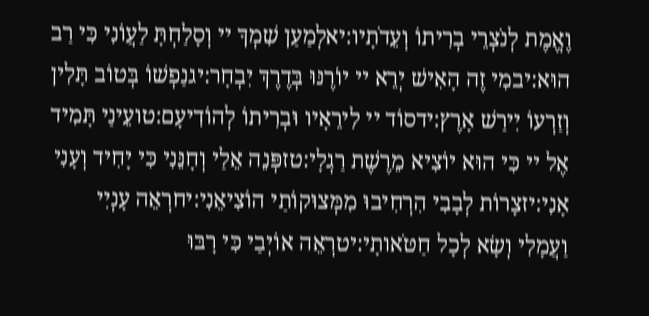וֶאֱמֶת לְנֹצְרֵי בְרִיתוֹ וְעֵדֹתָיו:יאלְמַעַן שִׁמְךָ יי וְסָלַחְתָּ לַעֲוֹנִי כִּי רַב הוּא:יבמִי זֶה הָאִישׁ יְרֵא יי יוֹרֶנּוּ בְּדֶרֶךְ יִבְחָר:יגנַפְשׁוֹ בְּטוֹב תָּלִין וְזַרְעוֹ יִירַשׁ אָרֶץ:ידסוֹד יי לִירֵאָיו וּבְרִיתוֹ לְהוֹדִיעָם:טועֵינַי תָּמִיד אֶל יי כִּי הוּא יוֹצִיא מֵרֶשֶׁת רַגְלָי:טזפְּנֵה אֵלַי וְחָנֵּנִי כִּי יָחִיד וְעָנִי אָנִי:יזצָרוֹת לְבָבִי הִרְחִיבוּ מִמְּצוּקוֹתַי הוֹצִיאֵנִי:יחרְאֵה עָנְיִי וַעֲמָלִי וְשָׂא לְכָל חַטֹּאותָי:יטרְאֵה אוֹיְבַי כִּי רָבּוּ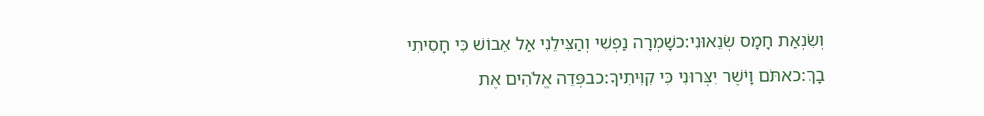וְשִׂנְאַת חָמָס שְׂנֵאוּנִי:כשָׁמְרָה נַפְשִׁי וְהַצִּילֵנִי אַל אֵבוֹשׁ כִּי חָסִיתִי בָךְ:כאתֹּם וָיֹשֶׁר יִצְּרוּנִי כִּי קִוִּיתִיךָ:כבפְּדֵה אֱלֹהִים אֶת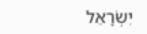יִשְׂרָאֵל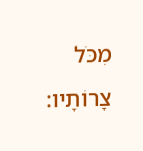מִכֹּל צָרוֹתָיו: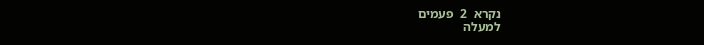נקרא  2  פעמים
למעלה